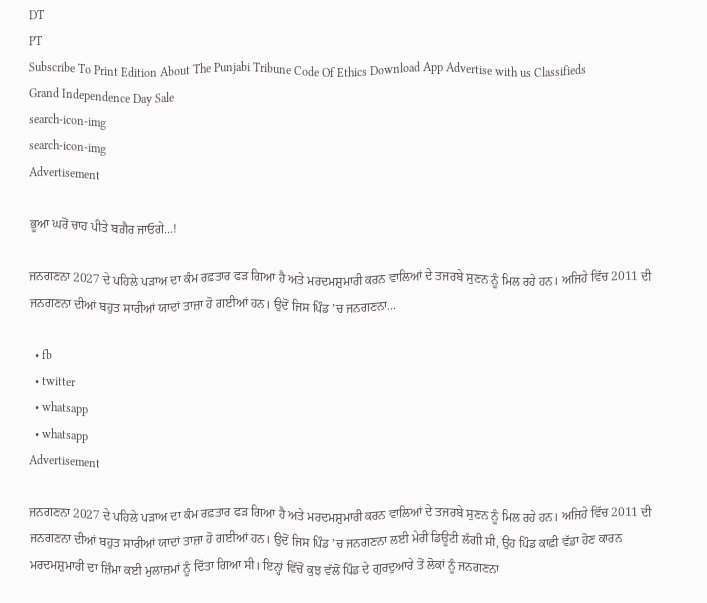DT
PT
Subscribe To Print Edition About The Punjabi Tribune Code Of Ethics Download App Advertise with us Classifieds
Grand Independence Day Sale
search-icon-img
search-icon-img
Advertisement

ਭੂਆ ਘਰੋਂ ਚਾਹ ਪੀਤੇ ਬਗ਼ੈਰ ਜਾਓਗੇ...!

ਜਨਗਣਨਾ 2027 ਦੇ ਪਹਿਲੇ ਪੜਾਅ ਦਾ ਕੰਮ ਰਫ਼ਤਾਰ ਫੜ ਗਿਆ ਹੈ ਅਤੇ ਮਰਦਮਸ਼ੁਮਾਰੀ ਕਰਨ ਵਾਲਿਆਂ ਦੇ ਤਜਰਬੇ ਸੁਣਨ ਨੂੰ ਮਿਲ ਰਹੇ ਹਨ। ਅਜਿਹੇ ਵਿੱਚ 2011 ਦੀ ਜਨਗਣਨਾ ਦੀਆਂ ਬਹੁਤ ਸਾਰੀਆਂ ਯਾਦਾਂ ਤਾਜ਼ਾ ਹੋ ਗਈਆਂ ਹਨ। ਉਦੋਂ ਜਿਸ ਪਿੰਡ ’ਚ ਜਨਗਣਨਾ...

  • fb
  • twitter
  • whatsapp
  • whatsapp
Advertisement

ਜਨਗਣਨਾ 2027 ਦੇ ਪਹਿਲੇ ਪੜਾਅ ਦਾ ਕੰਮ ਰਫ਼ਤਾਰ ਫੜ ਗਿਆ ਹੈ ਅਤੇ ਮਰਦਮਸ਼ੁਮਾਰੀ ਕਰਨ ਵਾਲਿਆਂ ਦੇ ਤਜਰਬੇ ਸੁਣਨ ਨੂੰ ਮਿਲ ਰਹੇ ਹਨ। ਅਜਿਹੇ ਵਿੱਚ 2011 ਦੀ ਜਨਗਣਨਾ ਦੀਆਂ ਬਹੁਤ ਸਾਰੀਆਂ ਯਾਦਾਂ ਤਾਜ਼ਾ ਹੋ ਗਈਆਂ ਹਨ। ਉਦੋਂ ਜਿਸ ਪਿੰਡ ’ਚ ਜਨਗਣਨਾ ਲਈ ਮੇਰੀ ਡਿਊਟੀ ਲੱਗੀ ਸੀ, ਉਹ ਪਿੰਡ ਕਾਫ਼ੀ ਵੱਡਾ ਹੋਣ ਕਾਰਨ ਮਰਦਮਸ਼ੁਮਾਰੀ ਦਾ ਜ਼ਿੰਮਾ ਕਈ ਮੁਲਾਜ਼ਮਾਂ ਨੂੰ ਦਿੱਤਾ ਗਿਆ ਸੀ। ਇਨ੍ਹਾਂ ਵਿੱਚੋਂ ਕੁਝ ਵੱਲੋਂ ਪਿੰਡ ਦੇ ਗੁਰਦੁਆਰੇ ਤੋਂ ਲੋਕਾਂ ਨੂੰ ਜਨਗਣਨਾ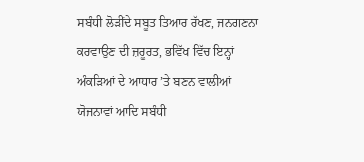ਸਬੰਧੀ ਲੋੜੀਂਦੇ ਸਬੂਤ ਤਿਆਰ ਰੱਖਣ, ਜਨਗਣਨਾ ਕਰਵਾਉਣ ਦੀ ਜ਼ਰੂਰਤ, ਭਵਿੱਖ ਵਿੱਚ ਇਨ੍ਹਾਂ ਅੰਕੜਿਆਂ ਦੇ ਆਧਾਰ ’ਤੇ ਬਣਨ ਵਾਲੀਆਂ ਯੋਜਨਾਵਾਂ ਆਦਿ ਸਬੰਧੀ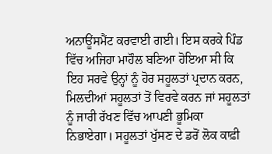ਅਨਾਊਂਸਮੈਂਟ ਕਰਵਾਈ ਗਈ। ਇਸ ਕਰਕੇ ਪਿੰਡ ਵਿੱਚ ਅਜਿਹਾ ਮਾਹੌਲ ਬਣਿਆ ਹੋਇਆ ਸੀ ਕਿ ਇਹ ਸਰਵੇ ਉਨ੍ਹਾਂ ਨੂੰ ਹੋਰ ਸਹੂਲਤਾਂ ਪ੍ਰਦਾਨ ਕਰਨ, ਮਿਲਦੀਆਂ ਸਹੂਲਤਾਂ ਤੋਂ ਵਿਰਵੇ ਕਰਨ ਜਾਂ ਸਹੂਲਤਾਂ ਨੂੰ ਜਾਰੀ ਰੱਖਣ ਵਿੱਚ ਆਪਣੀ ਭੂਮਿਕਾ ਨਿਭਾਏਗਾ। ਸਹੂਲਤਾਂ ਖੁੱਸਣ ਦੇ ਡਰੋਂ ਲੋਕ ਕਾਫ਼ੀ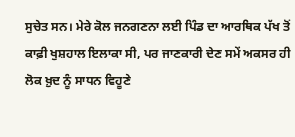ਸੁਚੇਤ ਸਨ। ਮੇਰੇ ਕੋਲ ਜਨਗਣਨਾ ਲਈ ਪਿੰਡ ਦਾ ਆਰਥਿਕ ਪੱਖ ਤੋਂ ਕਾਫ਼ੀ ਖੁਸ਼ਹਾਲ ਇਲਾਕਾ ਸੀ, ਪਰ ਜਾਣਕਾਰੀ ਦੇਣ ਸਮੇਂ ਅਕਸਰ ਹੀ ਲੋਕ ਖ਼ੁਦ ਨੂੰ ਸਾਧਨ ਵਿਹੂਣੇ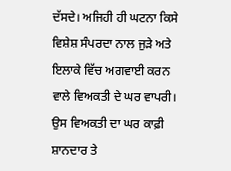ਦੱਸਦੇ। ਅਜਿਹੀ ਹੀ ਘਟਨਾ ਕਿਸੇ ਵਿਸ਼ੇਸ਼ ਸੰਪਰਦਾ ਨਾਲ ਜੁੜੇ ਅਤੇ ਇਲਾਕੇ ਵਿੱਚ ਅਗਵਾਈ ਕਰਨ ਵਾਲੇ ਵਿਅਕਤੀ ਦੇ ਘਰ ਵਾਪਰੀ। ਉਸ ਵਿਅਕਤੀ ਦਾ ਘਰ ਕਾਫ਼ੀ ਸ਼ਾਨਦਾਰ ਤੇ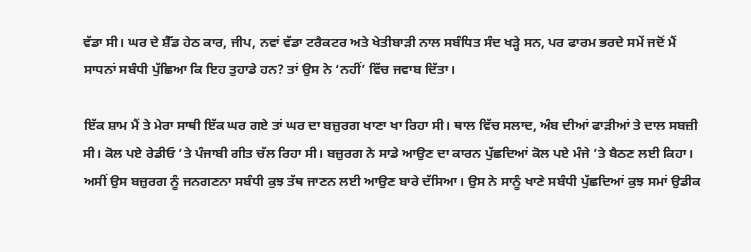ਵੱਡਾ ਸੀ। ਘਰ ਦੇ ਸ਼ੈੱਡ ਹੇਠ ਕਾਰ, ਜੀਪ, ਨਵਾਂ ਵੱਡਾ ਟਰੈਕਟਰ ਅਤੇ ਖੇਤੀਬਾੜੀ ਨਾਲ ਸਬੰਧਿਤ ਸੰਦ ਖੜ੍ਹੇ ਸਨ, ਪਰ ਫਾਰਮ ਭਰਦੇ ਸਮੇਂ ਜਦੋਂ ਮੈਂ ਸਾਧਨਾਂ ਸਬੰਧੀ ਪੁੱਛਿਆ ਕਿ ਇਹ ਤੁਹਾਡੇ ਹਨ? ਤਾਂ ਉਸ ਨੇ ‘ਨਹੀਂ’ ਵਿੱਚ ਜਵਾਬ ਦਿੱਤਾ।

ਇੱਕ ਸ਼ਾਮ ਮੈਂ ਤੇ ਮੇਰਾ ਸਾਥੀ ਇੱਕ ਘਰ ਗਏ ਤਾਂ ਘਰ ਦਾ ਬਜ਼ੁਰਗ ਖਾਣਾ ਖਾ ਰਿਹਾ ਸੀ। ਥਾਲ ਵਿੱਚ ਸਲਾਦ, ਅੰਬ ਦੀਆਂ ਫਾੜੀਆਂ ਤੇ ਦਾਲ ਸਬਜ਼ੀ ਸੀ। ਕੋਲ ਪਏ ਰੇਡੀਓ ’ਤੇ ਪੰਜਾਬੀ ਗੀਤ ਚੱਲ ਰਿਹਾ ਸੀ। ਬਜ਼ੁਰਗ ਨੇ ਸਾਡੇ ਆਉਣ ਦਾ ਕਾਰਨ ਪੁੱਛਦਿਆਂ ਕੋਲ ਪਏ ਮੰਜੇ ’ਤੇ ਬੈਠਣ ਲਈ ਕਿਹਾ। ਅਸੀਂ ਉਸ ਬਜ਼ੁਰਗ ਨੂੰ ਜਨਗਣਨਾ ਸਬੰਧੀ ਕੁਝ ਤੱਥ ਜਾਣਨ ਲਈ ਆਉਣ ਬਾਰੇ ਦੱਸਿਆ। ਉਸ ਨੇ ਸਾਨੂੰ ਖਾਣੇ ਸਬੰਧੀ ਪੁੱਛਦਿਆਂ ਕੁਝ ਸਮਾਂ ਉਡੀਕ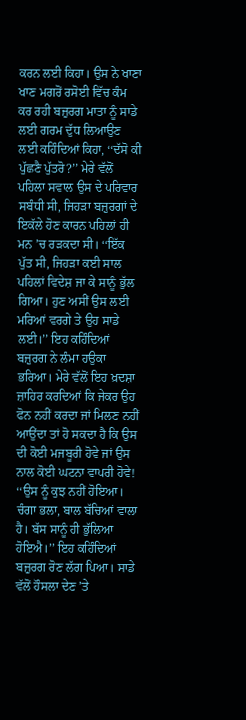ਕਰਨ ਲਈ ਕਿਹਾ। ਉਸ ਨੇ ਖਾਣਾ ਖਾਣ ਮਗਰੋਂ ਰਸੋਈ ਵਿੱਚ ਕੰਮ ਕਰ ਰਹੀ ਬਜ਼ੁਰਗ ਮਾਤਾ ਨੂੰ ਸਾਡੇ ਲਈ ਗਰਮ ਦੁੱਧ ਲਿਆਉਣ ਲਈ ਕਹਿੰਦਿਆਂ ਕਿਹਾ, ‘‘ਦੱਸੋ ਕੀ ਪੁੱਛਣੈ ਪੁੱਤਰੋ?’’ ਮੇਰੇ ਵੱਲੋਂ ਪਹਿਲਾ ਸਵਾਲ ਉਸ ਦੇ ਪਰਿਵਾਰ ਸਬੰਧੀ ਸੀ, ਜਿਹੜਾ ਬਜ਼ੁਰਗਾਂ ਦੇ ਇਕੱਲੇ ਹੋਣ ਕਾਰਨ ਪਹਿਲਾਂ ਹੀ ਮਨ ’ਚ ਰੜਕਦਾ ਸੀ। ‘‘ਇੱਕ ਪੁੱਤ ਸੀ, ਜਿਹੜਾ ਕਈ ਸਾਲ ਪਹਿਲਾਂ ਵਿਦੇਸ਼ ਜਾ ਕੇ ਸਾਨੂੰ ਭੁੱਲ ਗਿਆ। ਹੁਣ ਅਸੀਂ ਉਸ ਲਈ ਮਰਿਆਂ ਵਰਗੇ ਤੇ ਉਹ ਸਾਡੇ ਲਈ।’’ ਇਹ ਕਹਿੰਦਿਆਂ ਬਜ਼ੁਰਗ ਨੇ ਲੰਮਾ ਹਉਕਾ ਭਰਿਆ। ਮੇਰੇ ਵੱਲੋਂ ਇਹ ਖ਼ਦਸ਼ਾ ਜ਼ਾਹਿਰ ਕਰਦਿਆਂ ਕਿ ਜੇਕਰ ਉਹ ਫੋਨ ਨਹੀਂ ਕਰਦਾ ਜਾਂ ਮਿਲਣ ਨਹੀਂ ਆਉਂਦਾ ਤਾਂ ਹੋ ਸਕਦਾ ਹੈ ਕਿ ਉਸ ਦੀ ਕੋਈ ਮਜਬੂਰੀ ਹੋਵੇ ਜਾਂ ਉਸ ਨਾਲ ਕੋਈ ਘਟਨਾ ਵਾਪਰੀ ਹੋਵੇ! ‘‘ਉਸ ਨੂੰ ਕੁਝ ਨਹੀਂ ਹੋਇਆ। ਚੰਗਾ ਭਲਾ, ਬਾਲ ਬੱਚਿਆਂ ਵਾਲਾ ਹੈ। ਬੱਸ ਸਾਨੂੰ ਹੀ ਭੁੱਲਿਆ ਹੋਇਐ।’’ ਇਹ ਕਹਿੰਦਿਆਂ ਬਜ਼ੁਰਗ ਰੋਣ ਲੱਗ ਪਿਆ। ਸਾਡੇ ਵੱਲੋਂ ਹੌਸਲਾ ਦੇਣ ’ਤੇ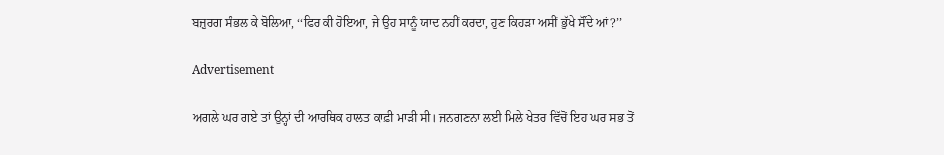ਬਜ਼ੁਰਗ ਸੰਭਲ ਕੇ ਬੋਲਿਆ, ‘‘ਫਿਰ ਕੀ ਹੋਇਆ, ਜੇ ਉਹ ਸਾਨੂੰ ਯਾਦ ਨਹੀਂ ਕਰਦਾ, ਹੁਣ ਕਿਹੜਾ ਅਸੀਂ ਭੁੱਖੇ ਸੌਂਦੇ ਆਂ?’’

Advertisement

ਅਗਲੇ ਘਰ ਗਏ ਤਾਂ ਉਨ੍ਹਾਂ ਦੀ ਆਰਥਿਕ ਹਾਲਤ ਕਾਫ਼ੀ ਮਾੜੀ ਸੀ। ਜਨਗਣਨਾ ਲਈ ਮਿਲੇ ਖੇਤਰ ਵਿੱਚੋਂ ਇਹ ਘਰ ਸਭ ਤੋਂ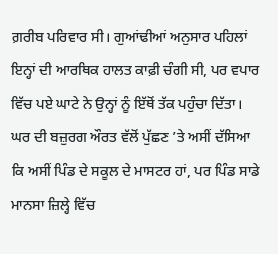ਗ਼ਰੀਬ ਪਰਿਵਾਰ ਸੀ। ਗੁਆਂਢੀਆਂ ਅਨੁਸਾਰ ਪਹਿਲਾਂ ਇਨ੍ਹਾਂ ਦੀ ਆਰਥਿਕ ਹਾਲਤ ਕਾਫ਼ੀ ਚੰਗੀ ਸੀ, ਪਰ ਵਪਾਰ ਵਿੱਚ ਪਏ ਘਾਟੇ ਨੇ ਉਨ੍ਹਾਂ ਨੂੰ ਇੱਥੋਂ ਤੱਕ ਪਹੁੰਚਾ ਦਿੱਤਾ। ਘਰ ਦੀ ਬਜ਼ੁਰਗ ਔਰਤ ਵੱਲੋਂ ਪੁੱਛਣ ’ਤੇ ਅਸੀਂ ਦੱਸਿਆ ਕਿ ਅਸੀਂ ਪਿੰਡ ਦੇ ਸਕੂਲ ਦੇ ਮਾਸਟਰ ਹਾਂ, ਪਰ ਪਿੰਡ ਸਾਡੇ ਮਾਨਸਾ ਜ਼ਿਲ੍ਹੇ ਵਿੱਚ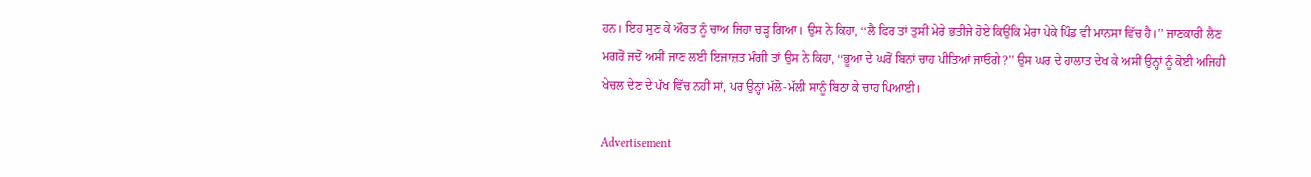ਹਨ। ਇਹ ਸੁਣ ਕੇ ਔਰਤ ਨੂੰ ਚਾਅ ਜਿਹਾ ਚੜ੍ਹ ਗਿਆ। ਉਸ ਨੇ ਕਿਹਾ, ‘‘ਲੈ ਫਿਰ ਤਾਂ ਤੁਸੀਂ ਮੇਰੇ ਭਤੀਜੇ ਹੋਏ ਕਿਉਂਕਿ ਮੇਰਾ ਪੇਕੇ ਪਿੰਡ ਵੀ ਮਾਨਸਾ ਵਿੱਚ ਹੈ।’’ ਜਾਣਕਾਰੀ ਲੈਣ ਮਗਰੋਂ ਜਦੋਂ ਅਸੀਂ ਜਾਣ ਲਈ ਇਜਾਜ਼ਤ ਮੰਗੀ ਤਾਂ ਉਸ ਨੇ ਕਿਹਾ, ‘‘ਭੂਆ ਦੇ ਘਰੋਂ ਬਿਨਾਂ ਚਾਹ ਪੀਤਿਆਂ ਜਾਓਗੇ?’’ ਉਸ ਘਰ ਦੇ ਹਾਲਾਤ ਦੇਖ ਕੇ ਅਸੀਂ ਉਨ੍ਹਾਂ ਨੂੰ ਕੋਈ ਅਜਿਹੀ ਖੇਚਲ ਦੇਣ ਦੇ ਪੱਖ ਵਿੱਚ ਨਹੀਂ ਸਾਂ, ਪਰ ਉਨ੍ਹਾਂ ਮੱਲੋ-ਮੱਲੀ ਸਾਨੂੰ ਬਿਠਾ ਕੇ ਚਾਹ ਪਿਆਈ।

Advertisement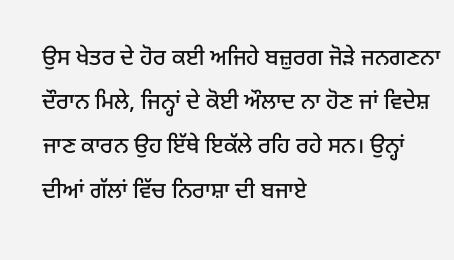ਉਸ ਖੇਤਰ ਦੇ ਹੋਰ ਕਈ ਅਜਿਹੇ ਬਜ਼ੁਰਗ ਜੋੜੇ ਜਨਗਣਨਾ ਦੌਰਾਨ ਮਿਲੇ, ਜਿਨ੍ਹਾਂ ਦੇ ਕੋਈ ਔਲਾਦ ਨਾ ਹੋਣ ਜਾਂ ਵਿਦੇਸ਼ ਜਾਣ ਕਾਰਨ ਉਹ ਇੱਥੇ ਇਕੱਲੇ ਰਹਿ ਰਹੇ ਸਨ। ਉਨ੍ਹਾਂ ਦੀਆਂ ਗੱਲਾਂ ਵਿੱਚ ਨਿਰਾਸ਼ਾ ਦੀ ਬਜਾਏ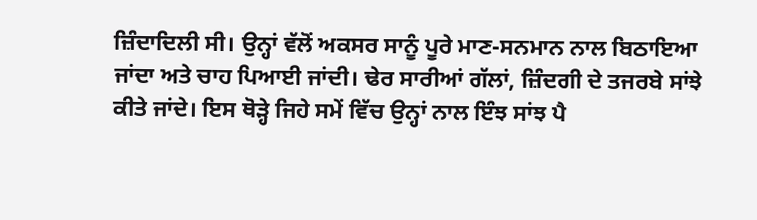ਜ਼ਿੰਦਾਦਿਲੀ ਸੀ। ਉਨ੍ਹਾਂ ਵੱਲੋਂ ਅਕਸਰ ਸਾਨੂੰ ਪੂਰੇ ਮਾਣ-ਸਨਮਾਨ ਨਾਲ ਬਿਠਾਇਆ ਜਾਂਦਾ ਅਤੇ ਚਾਹ ਪਿਆਈ ਜਾਂਦੀ। ਢੇਰ ਸਾਰੀਆਂ ਗੱਲਾਂ, ਜ਼ਿੰਦਗੀ ਦੇ ਤਜਰਬੇ ਸਾਂਝੇ ਕੀਤੇ ਜਾਂਦੇ। ਇਸ ਥੋੜ੍ਹੇ ਜਿਹੇ ਸਮੇਂ ਵਿੱਚ ਉਨ੍ਹਾਂ ਨਾਲ ਇੰਝ ਸਾਂਝ ਪੈ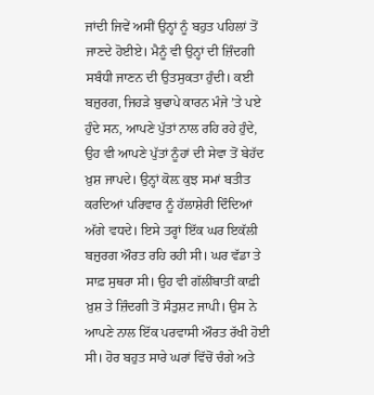ਜਾਂਦੀ ਜਿਵੇਂ ਅਸੀਂ ਉਨ੍ਹਾਂ ਨੂੰ ਬਹੁਤ ਪਹਿਲਾਂ ਤੋਂ ਜਾਣਦੇ ਹੋਈਏ। ਮੈਨੂੰ ਵੀ ਉਨ੍ਹਾਂ ਦੀ ਜ਼ਿੰਦਗੀ ਸਬੰਧੀ ਜਾਣਨ ਦੀ ਉਤਸੁਕਤਾ ਹੁੰਦੀ। ਕਈ ਬਜ਼ੁਰਗ, ਜਿਹੜੇ ਬੁਢਾਪੇ ਕਾਰਨ ਮੰਜੇ ’ਤੇ ਪਏ ਹੁੰਦੇ ਸਨ, ਆਪਣੇ ਪੁੱਤਾਂ ਨਾਲ ਰਹਿ ਰਹੇ ਹੁੰਦੇ, ਉਹ ਵੀ ਆਪਣੇ ਪੁੱਤਾਂ ਨੂੰਹਾਂ ਦੀ ਸੇਵਾ ਤੋਂ ਬੇਹੱਦ ਖ਼ੁਸ਼ ਜਾਪਦੇ। ਉਨ੍ਹਾਂ ਕੋਲ਼ ਕੁਝ ਸਮਾਂ ਬਤੀਤ ਕਰਦਿਆਂ ਪਰਿਵਾਰ ਨੂੰ ਹੱਲਾਸ਼ੇਰੀ ਦਿੰਦਿਆਂ ਅੱਗੇ ਵਧਦੇ। ਇਸੇ ਤਰ੍ਹਾਂ ਇੱਕ ਘਰ ਇਕੱਲੀ ਬਜ਼ੁਰਗ ਔਰਤ ਰਹਿ ਰਹੀ ਸੀ। ਘਰ ਵੱਡਾ ਤੇ ਸਾਫ਼ ਸੁਥਰਾ ਸੀ। ਉਹ ਵੀ ਗੱਲੀਂਬਾਤੀਂ ਕਾਫ਼ੀ ਖ਼ੁਸ਼ ਤੇ ਜ਼ਿੰਦਗੀ ਤੋਂ ਸੰਤੁਸ਼ਟ ਜਾਪੀ। ਉਸ ਨੇ ਆਪਣੇ ਨਾਲ ਇੱਕ ਪਰਵਾਸੀ ਔਰਤ ਰੱਖੀ ਹੋਈ ਸੀ। ਹੋਰ ਬਹੁਤ ਸਾਰੇ ਘਰਾਂ ਵਿੱਚੋਂ ਚੰਗੇ ਅਤੇ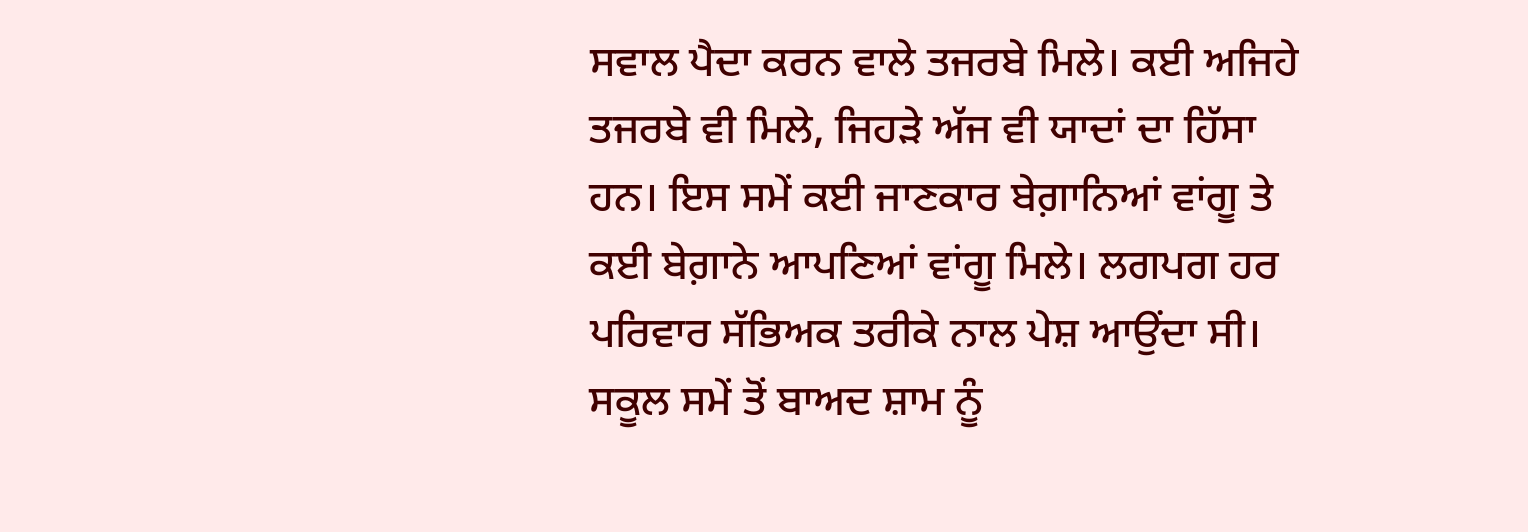ਸਵਾਲ ਪੈਦਾ ਕਰਨ ਵਾਲੇ ਤਜਰਬੇ ਮਿਲੇ। ਕਈ ਅਜਿਹੇ ਤਜਰਬੇ ਵੀ ਮਿਲੇ, ਜਿਹੜੇ ਅੱਜ ਵੀ ਯਾਦਾਂ ਦਾ ਹਿੱਸਾ ਹਨ। ਇਸ ਸਮੇਂ ਕਈ ਜਾਣਕਾਰ ਬੇਗ਼ਾਨਿਆਂ ਵਾਂਗੂ ਤੇ ਕਈ ਬੇਗ਼ਾਨੇ ਆਪਣਿਆਂ ਵਾਂਗੂ ਮਿਲੇ। ਲਗਪਗ ਹਰ ਪਰਿਵਾਰ ਸੱਭਿਅਕ ਤਰੀਕੇ ਨਾਲ ਪੇਸ਼ ਆਉਂਦਾ ਸੀ। ਸਕੂਲ ਸਮੇਂ ਤੋਂ ਬਾਅਦ ਸ਼ਾਮ ਨੂੰ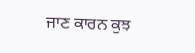ਜਾਣ ਕਾਰਨ ਕੁਝ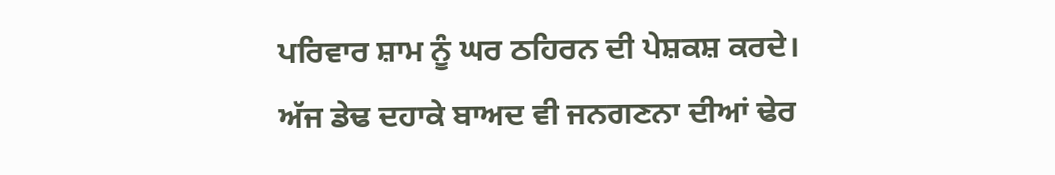ਪਰਿਵਾਰ ਸ਼ਾਮ ਨੂੰ ਘਰ ਠਹਿਰਨ ਦੀ ਪੇਸ਼ਕਸ਼ ਕਰਦੇ। ਅੱਜ ਡੇਢ ਦਹਾਕੇ ਬਾਅਦ ਵੀ ਜਨਗਣਨਾ ਦੀਆਂ ਢੇਰ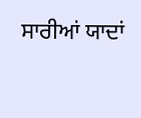ਸਾਰੀਆਂ ਯਾਦਾਂ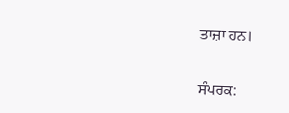ਤਾਜ਼ਾ ਹਨ।

ਸੰਪਰਕ: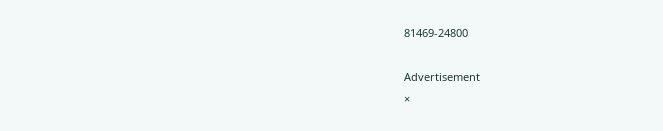81469-24800

Advertisement
×